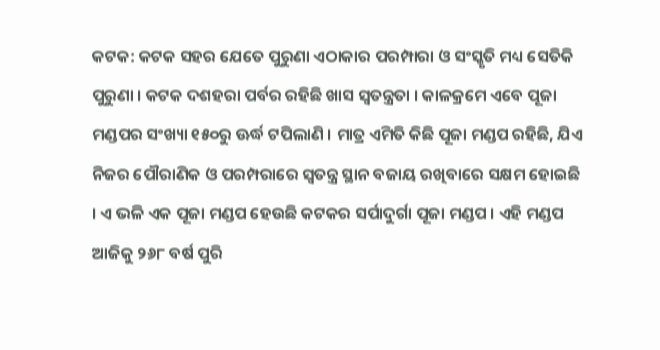କଟକ: କଟକ ସହର ଯେତେ ପୁରୁଣା ଏଠାକାର ପରମ୍ପାରା ଓ ସଂସ୍କୃତି ମଧ୍ୟ ସେତିକି ପୁରୁଣା । କଟକ ଦଶହରା ପର୍ବର ରହିଛି ଖାସ ସ୍ବତନ୍ତ୍ରତା । କାଳକ୍ରମେ ଏବେ ପୂଜା ମଣ୍ଡପର ସଂଖ୍ୟା ୧୫୦ରୁ ଊର୍ଦ୍ଧ ଟପିଲାଣି । ମାତ୍ର ଏମିତି କିଛି ପୂଜା ମଣ୍ଡପ ରହିଛି, ଯିଏ ନିଜର ପୌରାଣିକ ଓ ପରମ୍ପରାରେ ସ୍ୱତନ୍ତ୍ର ସ୍ଥାନ ବଜାୟ ରଖିବାରେ ସକ୍ଷମ ହୋଇଛି । ଏ ଭଳି ଏକ ପୂଜା ମଣ୍ଡପ ହେଉଛି କଟକର ସର୍ପାଦୁର୍ଗା ପୂଜା ମଣ୍ଡପ । ଏହି ମଣ୍ଡପ ଆଜିକୁ ୨୬୮ ବର୍ଷ ପୁରି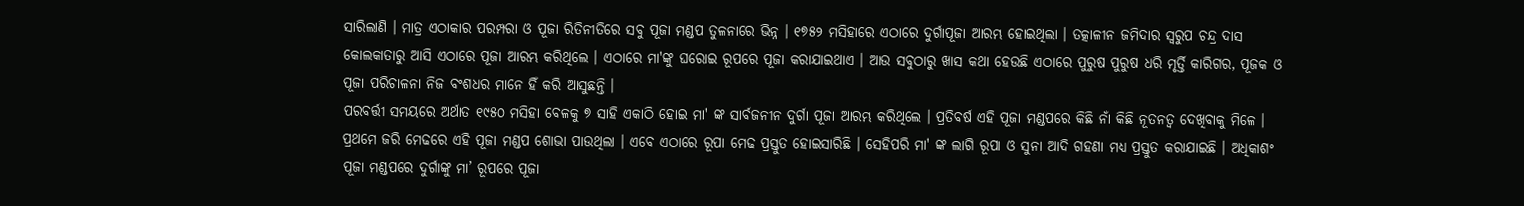ସାରିଲାଣି । ମାତ୍ର ଏଠାକାର ପରମ୍ପରା ଓ ପୂଜା ରିତିନୀତିରେ ସବୁ ପୂଜା ମଣ୍ଡପ ତୁଳନାରେ ଭିନ୍ନ । ୧୭୫୨ ମସିହାରେ ଏଠାରେ ଦୁର୍ଗାପୂଜା ଆରମ୍ଭ ହୋଇଥିଲା । ତତ୍କାଳୀନ ଜମିଦାର ସ୍ବରୁପ ଚନ୍ଦ୍ର ଦାସ କୋଲକାତାରୁ ଆସି ଏଠାରେ ପୂଜା ଆରମ୍ଭ କରିଥିଲେ । ଏଠାରେ ମା'ଙ୍କୁ ଘରୋଇ ରୂପରେ ପୂଜା କରାଯାଇଥାଏ । ଆଉ ସବୁଠାରୁ ଖାସ କଥା ହେଉଛି ଏଠାରେ ପୁରୁଷ ପୁରୁଷ ଧରି ମୃର୍ତ୍ତି କାରିଗର, ପୂଜକ ଓ ପୂଜା ପରିଚାଳନା ନିଜ ବଂଶଧର ମାନେ ହିଁ କରି ଆସୁଛନ୍ତି ।
ପରବର୍ତ୍ତୀ ସମୟରେ ଅର୍ଥାତ ୧୯୫୦ ମସିହା ବେଳକୁ ୭ ସାହି ଏକାଠି ହୋଇ ମା' ଙ୍କ ସାର୍ବଜନୀନ ଦୁର୍ଗା ପୂଜା ଆରମ୍ଭ କରିଥିଲେ । ପ୍ରତିବର୍ଷ ଏହି ପୂଜା ମଣ୍ଡପରେ କିଛି ନାଁ କିଛି ନୂତନତ୍ବ ଦେଖିବାକୁ ମିଳେ । ପ୍ରଥମେ ଜରି ମେଢରେ ଏହି ପୂଜା ମଣ୍ଡପ ଶୋଭା ପାଉଥିଲା । ଏବେ ଏଠାରେ ରୂପା ମେଢ ପ୍ରସ୍ତୁତ ହୋଇସାରିଛି । ସେହିପରି ମା' ଙ୍କ ଲାଗି ରୂପା ଓ ସୁନା ଆଦି ଗହଣା ମଧ୍ୟ ପ୍ରସ୍ତୁତ କରାଯାଇଛି । ଅଧିକାଶଂ ପୂଜା ମଣ୍ଡପରେ ଦୁର୍ଗାଙ୍କୁ ମା’ ରୂପରେ ପୂଜା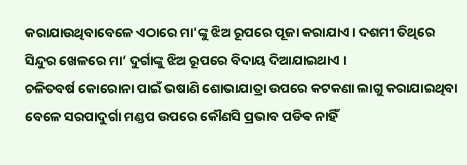କରାଯାଉଥିବାବେଳେ ଏଠାରେ ମା'ଙ୍କୁ ଝିଅ ରୂପରେ ପୂଜା କରାଯାଏ । ଦଶମୀ ତିଥିରେ ସିନ୍ଦୁର ଖେଳରେ ମା’ ଦୁର୍ଗାଙ୍କୁ ଝିଅ ରୂପରେ ବିଦାୟ ଦିଆଯାଇଥାଏ ।
ଚଳିତବର୍ଷ କୋରୋନା ପାଇଁ ଭଷାଣି ଶୋଭାଯାତ୍ରା ଉପରେ କଟକଣା ଲାଗୁ କରାଯାଇଥିବା ବେଳେ ସରପାଦୁର୍ଗା ମଣ୍ଡପ ଉପରେ କୌଣସି ପ୍ରଭାବ ପଡିଵ ନାହିଁ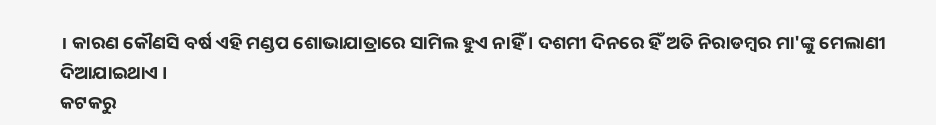। କାରଣ କୌଣସି ବର୍ଷ ଏହି ମଣ୍ଡପ ଶୋଭାଯାତ୍ରାରେ ସାମିଲ ହୁଏ ନାହିଁ । ଦଶମୀ ଦିନରେ ହିଁ ଅତି ନିରାଡମ୍ବର ମା'ଙ୍କୁ ମେଲାଣୀ ଦିଆଯାଇଥାଏ ।
କଟକରୁ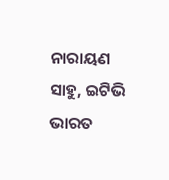ନାରାୟଣ ସାହୁ, ଇଟିଭି ଭାରତ